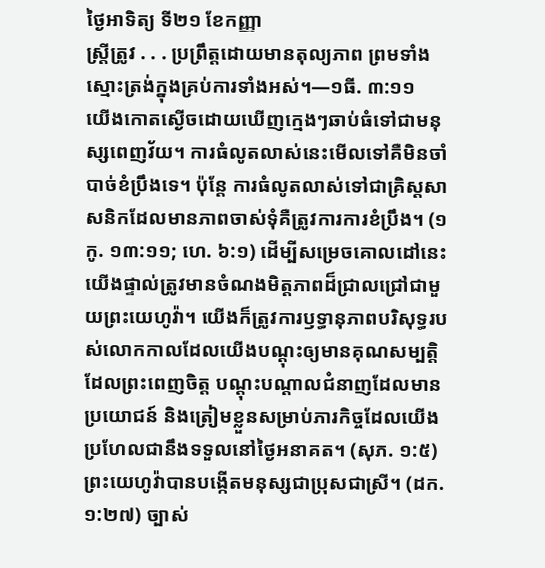ថ្ងៃអាទិត្យ ទី២១ ខែកញ្ញា
ស្ត្រីត្រូវ . . . ប្រព្រឹត្តដោយមានតុល្យភាព ព្រមទាំងស្មោះត្រង់ក្នុងគ្រប់ការទាំងអស់។—១ធី. ៣:១១
យើងកោតស្ងើចដោយឃើញក្មេងៗឆាប់ធំទៅជាមនុស្សពេញវ័យ។ ការធំលូតលាស់នេះមើលទៅគឺមិនចាំបាច់ខំប្រឹងទេ។ ប៉ុន្តែ ការធំលូតលាស់ទៅជាគ្រិស្តសាសនិកដែលមានភាពចាស់ទុំគឺត្រូវការការខំប្រឹង។ (១កូ. ១៣:១១; ហេ. ៦:១) ដើម្បីសម្រេចគោលដៅនេះ យើងផ្ទាល់ត្រូវមានចំណងមិត្តភាពដ៏ជ្រាលជ្រៅជាមួយព្រះយេហូវ៉ា។ យើងក៏ត្រូវការឫទ្ធានុភាពបរិសុទ្ធរបស់លោកកាលដែលយើងបណ្ដុះឲ្យមានគុណសម្បត្តិដែលព្រះពេញចិត្ត បណ្ដុះបណ្ដាលជំនាញដែលមានប្រយោជន៍ និងត្រៀមខ្លួនសម្រាប់ភារកិច្ចដែលយើងប្រហែលជានឹងទទួលនៅថ្ងៃអនាគត។ (សុភ. ១:៥) ព្រះយេហូវ៉ាបានបង្កើតមនុស្សជាប្រុសជាស្រី។ (ដក. ១:២៧) ច្បាស់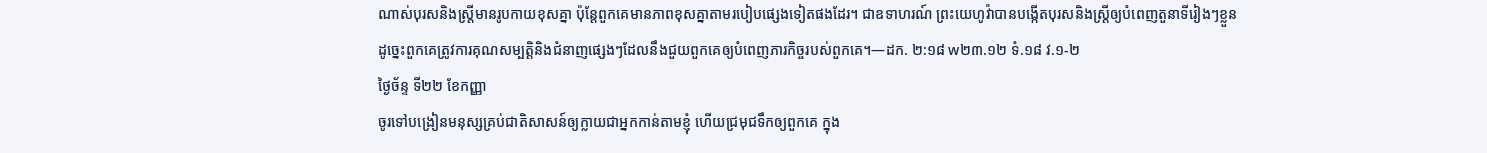ណាស់បុរសនិងស្ត្រីមានរូបកាយខុសគ្នា ប៉ុន្តែពួកគេមានភាពខុសគ្នាតាមរបៀបផ្សេងទៀតផងដែរ។ ជាឧទាហរណ៍ ព្រះយេហូវ៉ាបានបង្កើតបុរសនិងស្ត្រីឲ្យបំពេញតួនាទីរៀងៗខ្លួន ដូច្នេះពួកគេត្រូវការគុណសម្បត្តិនិងជំនាញផ្សេងៗដែលនឹងជួយពួកគេឲ្យបំពេញភារកិច្ចរបស់ពួកគេ។—ដក. ២:១៨ w២៣.១២ ទំ.១៨ វ.១-២
ថ្ងៃច័ន្ទ ទី២២ ខែកញ្ញា
ចូរទៅបង្រៀនមនុស្សគ្រប់ជាតិសាសន៍ឲ្យក្លាយជាអ្នកកាន់តាមខ្ញុំ ហើយជ្រមុជទឹកឲ្យពួកគេ ក្នុង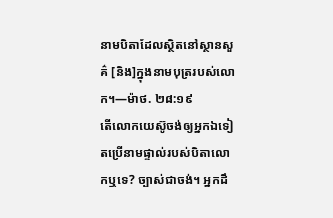នាមបិតាដែលស្ថិតនៅស្ថានសួគ៌ [និង]ក្នុងនាមបុត្ររបស់លោក។—ម៉ាថ. ២៨:១៩
តើលោកយេស៊ូចង់ឲ្យអ្នកឯទៀតប្រើនាមផ្ទាល់របស់បិតាលោកឬទេ? ច្បាស់ជាចង់។ អ្នកដឹ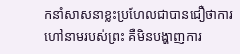កនាំសាសនាខ្លះប្រហែលជាបានជឿថាការហៅនាមរបស់ព្រះ គឺមិនបង្ហាញការ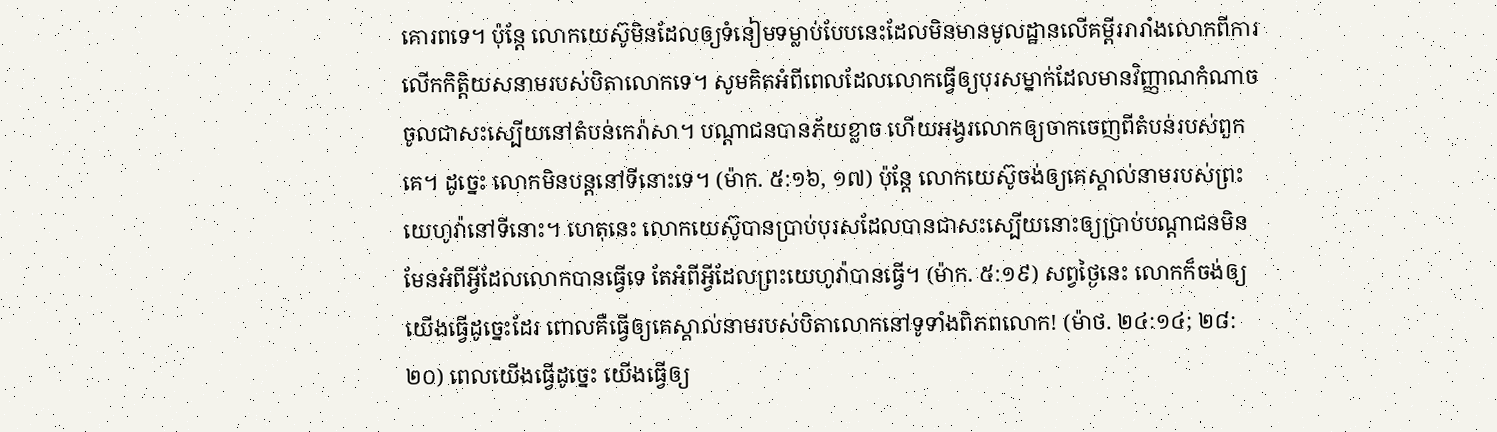គោរពទេ។ ប៉ុន្តែ លោកយេស៊ូមិនដែលឲ្យទំនៀមទម្លាប់បែបនេះដែលមិនមានមូលដ្ឋានលើគម្ពីររារាំងលោកពីការលើកកិត្តិយសនាមរបស់បិតាលោកទេ។ សូមគិតអំពីពេលដែលលោកធ្វើឲ្យបុរសម្នាក់ដែលមានវិញ្ញាណកំណាចចូលជាសះស្បើយនៅតំបន់កេរ៉ាសា។ បណ្ដាជនបានភ័យខ្លាច ហើយអង្វរលោកឲ្យចាកចេញពីតំបន់របស់ពួកគេ។ ដូច្នេះ លោកមិនបន្តនៅទីនោះទេ។ (ម៉ាក. ៥:១៦, ១៧) ប៉ុន្តែ លោកយេស៊ូចង់ឲ្យគេស្គាល់នាមរបស់ព្រះយេហូវ៉ានៅទីនោះ។ ហេតុនេះ លោកយេស៊ូបានប្រាប់បុរសដែលបានជាសះស្បើយនោះឲ្យប្រាប់បណ្ដាជនមិនមែនអំពីអ្វីដែលលោកបានធ្វើទេ តែអំពីអ្វីដែលព្រះយេហូវ៉ាបានធ្វើ។ (ម៉ាក. ៥:១៩) សព្វថ្ងៃនេះ លោកក៏ចង់ឲ្យយើងធ្វើដូច្នេះដែរ ពោលគឺធ្វើឲ្យគេស្គាល់នាមរបស់បិតាលោកនៅទូទាំងពិភពលោក! (ម៉ាថ. ២៤:១៤; ២៨:២០) ពេលយើងធ្វើដូច្នេះ យើងធ្វើឲ្យ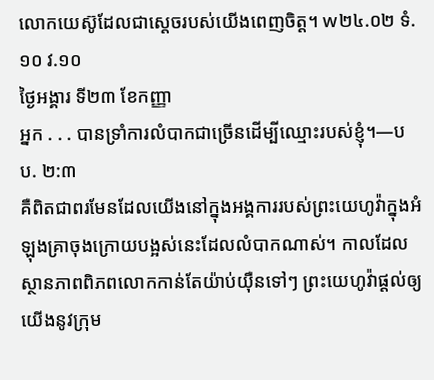លោកយេស៊ូដែលជាស្ដេចរបស់យើងពេញចិត្ត។ w២៤.០២ ទំ.១០ វ.១០
ថ្ងៃអង្គារ ទី២៣ ខែកញ្ញា
អ្នក . . . បានទ្រាំការលំបាកជាច្រើនដើម្បីឈ្មោះរបស់ខ្ញុំ។—បប. ២:៣
គឺពិតជាពរមែនដែលយើងនៅក្នុងអង្គការរបស់ព្រះយេហូវ៉ាក្នុងអំឡុងគ្រាចុងក្រោយបង្អស់នេះដែលលំបាកណាស់។ កាលដែលស្ថានភាពពិភពលោកកាន់តែយ៉ាប់យ៉ឺនទៅៗ ព្រះយេហូវ៉ាផ្ដល់ឲ្យយើងនូវក្រុម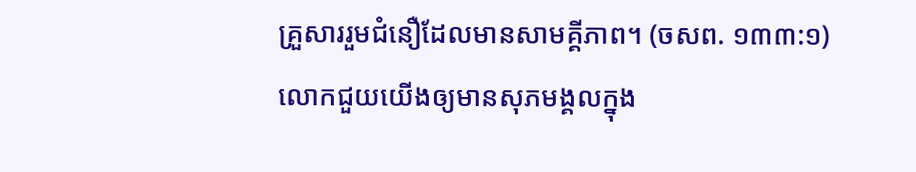គ្រួសាររួមជំនឿដែលមានសាមគ្គីភាព។ (ចសព. ១៣៣:១) លោកជួយយើងឲ្យមានសុភមង្គលក្នុង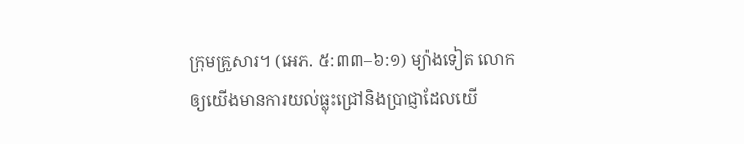ក្រុមគ្រួសារ។ (អេភ. ៥:៣៣–៦:១) ម្យ៉ាងទៀត លោកឲ្យយើងមានការយល់ធ្លុះជ្រៅនិងប្រាជ្ញាដែលយើ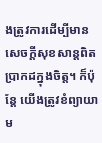ងត្រូវការដើម្បីមានសេចក្ដីសុខសាន្តពិតប្រាកដក្នុងចិត្ត។ ក៏ប៉ុន្តែ យើងត្រូវខំព្យាយាម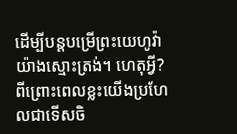ដើម្បីបន្តបម្រើព្រះយេហូវ៉ាយ៉ាងស្មោះត្រង់។ ហេតុអ្វី? ពីព្រោះពេលខ្លះយើងប្រហែលជាទើសចិ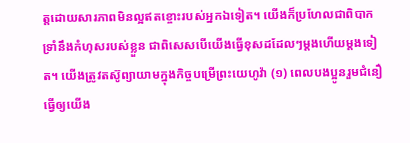ត្តដោយសារភាពមិនល្អឥតខ្ចោះរបស់អ្នកឯទៀត។ យើងក៏ប្រហែលជាពិបាកទ្រាំនឹងកំហុសរបស់ខ្លួន ជាពិសេសបើយើងធ្វើខុសដដែលៗម្ដងហើយម្ដងទៀត។ យើងត្រូវតស៊ូព្យាយាមក្នុងកិច្ចបម្រើព្រះយេហូវ៉ា (១) ពេលបងប្អូនរួមជំនឿធ្វើឲ្យយើង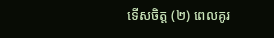ទើសចិត្ត (២) ពេលគូរ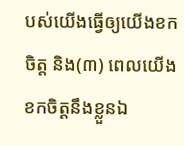បស់យើងធ្វើឲ្យយើងខកចិត្ត និង(៣) ពេលយើងខកចិត្តនឹងខ្លួនឯ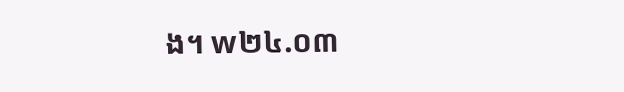ង។ w២៤.០៣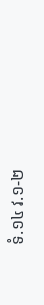ទំ.១៤ វ.១-២